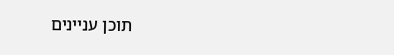תוכן עניינים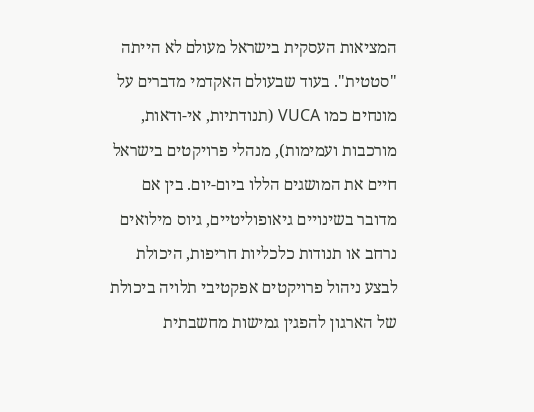המציאות העסקית בישראל מעולם לא הייתה "סטטית". בעוד שבעולם האקדמי מדברים על מונחים כמו VUCA (תנודתיות, אי-ודאות, מורכבות ועמימות), מנהלי פרויקטים בישראל חיים את המושגים הללו ביום-יום. בין אם מדובר בשינויים גיאופוליטיים, גיוס מילואים נרחב או תנודות כלכליות חריפות, היכולת לבצע ניהול פרויקטים אפקטיבי תלויה ביכולת של הארגון להפגין גמישות מחשבתית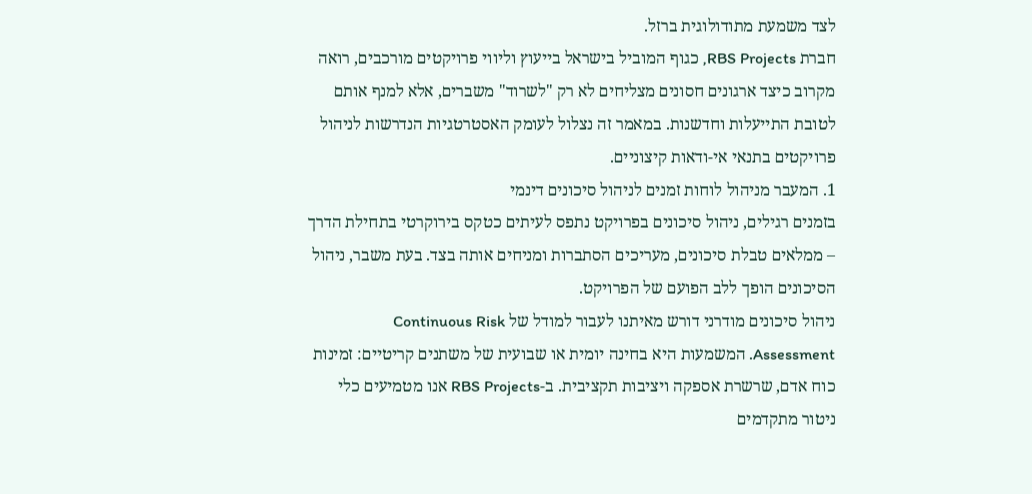לצד משמעת מתודולוגית ברזל.
חברת RBS Projects, כגוף המוביל בישראל בייעוץ וליווי פרויקטים מורכבים, רואה מקרוב כיצד ארגונים חסונים מצליחים לא רק "לשרוד" משברים, אלא למנף אותם לטובת התייעלות וחדשנות. במאמר זה נצלול לעומק האסטרטגיות הנדרשות לניהול פרויקטים בתנאי אי-ודאות קיצוניים.
1. המעבר מניהול לוחות זמנים לניהול סיכונים דינמי
בזמנים רגילים, ניהול סיכונים בפרויקט נתפס לעיתים כטקס בירוקרטי בתחילת הדרך – ממלאים טבלת סיכונים, מעריכים הסתברות ומניחים אותה בצד. בעת משבר, ניהול הסיכונים הופך ללב הפועם של הפרויקט.
ניהול סיכונים מודרני דורש מאיתנו לעבור למודל של Continuous Risk Assessment. המשמעות היא בחינה יומית או שבועית של משתנים קריטיים: זמינות כוח אדם, שרשרת אספקה ויציבות תקציבית. ב-RBS Projects אנו מטמיעים כלי ניטור מתקדמים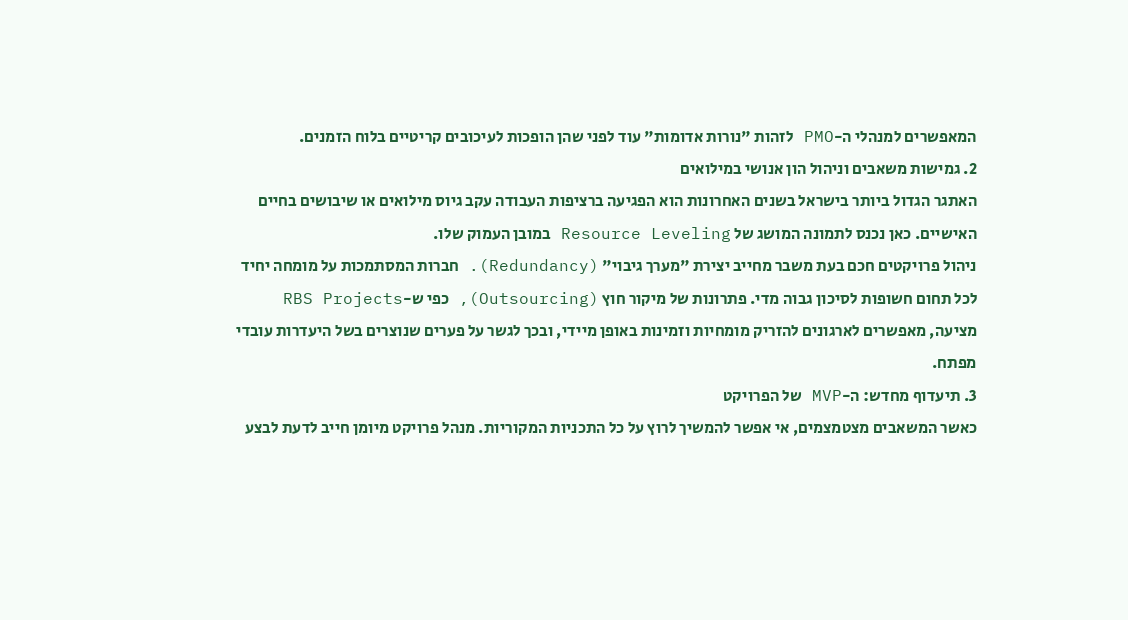המאפשרים למנהלי ה-PMO לזהות "נורות אדומות" עוד לפני שהן הופכות לעיכובים קריטיים בלוח הזמנים.
2. גמישות משאבים וניהול הון אנושי במילואים
האתגר הגדול ביותר בישראל בשנים האחרונות הוא הפגיעה ברציפות העבודה עקב גיוס מילואים או שיבושים בחיים האישיים. כאן נכנס לתמונה המושג של Resource Leveling במובן העמוק שלו.
ניהול פרויקטים חכם בעת משבר מחייב יצירת "מערך גיבוי" (Redundancy). חברות המסתמכות על מומחה יחיד לכל תחום חשופות לסיכון גבוה מדי. פתרונות של מיקור חוץ (Outsourcing), כפי ש-RBS Projects מציעה, מאפשרים לארגונים להזריק מומחיות וזמינות באופן מיידי, ובכך לגשר על פערים שנוצרים בשל היעדרות עובדי מפתח.
3. תיעדוף מחדש: ה-MVP של הפרויקט
כאשר המשאבים מצטמצמים, אי אפשר להמשיך לרוץ על כל התכניות המקוריות. מנהל פרויקט מיומן חייב לדעת לבצע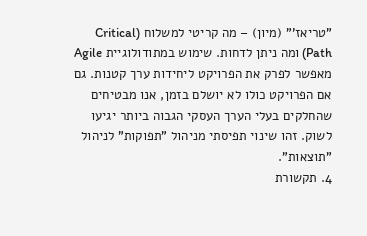"טריאז'" (מיון) – מה קריטי למשלוח (Critical Path) ומה ניתן לדחות. שימוש במתודולוגיית Agile מאפשר לפרק את הפרויקט ליחידות ערך קטנות. גם אם הפרויקט כולו לא יושלם בזמן, אנו מבטיחים שהחלקים בעלי הערך העסקי הגבוה ביותר יגיעו לשוק. זהו שינוי תפיסתי מניהול "תפוקות" לניהול "תוצאות".
4. תקשורת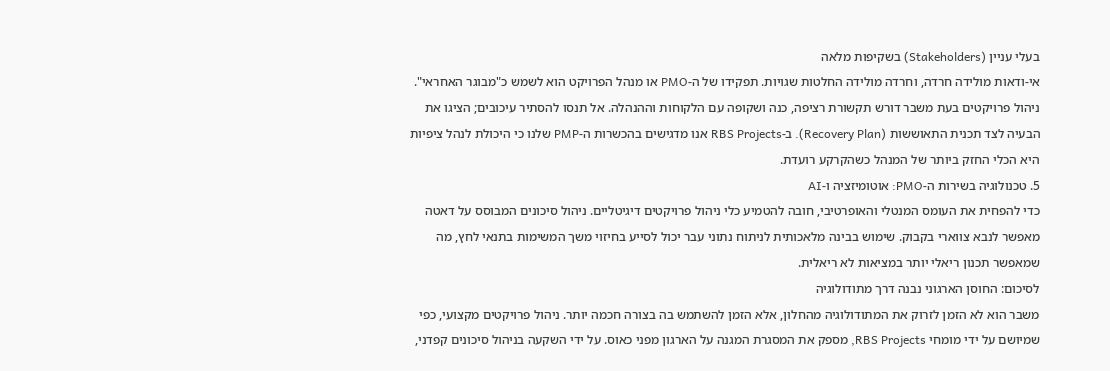בעלי עניין (Stakeholders) בשקיפות מלאה
אי-ודאות מולידה חרדה, וחרדה מולידה החלטות שגויות. תפקידו של ה-PMO או מנהל הפרויקט הוא לשמש כ"מבוגר האחראי". ניהול פרויקטים בעת משבר דורש תקשורת רציפה, כנה ושקופה עם הלקוחות וההנהלה. אל תנסו להסתיר עיכובים; הציגו את הבעיה לצד תכנית התאוששות (Recovery Plan). ב-RBS Projects אנו מדגישים בהכשרות ה-PMP שלנו כי היכולת לנהל ציפיות היא הכלי החזק ביותר של המנהל כשהקרקע רועדת.
5. טכנולוגיה בשירות ה-PMO: אוטומיזציה ו-AI
כדי להפחית את העומס המנטלי והאופרטיבי, חובה להטמיע כלי ניהול פרויקטים דיגיטליים. ניהול סיכונים המבוסס על דאטה מאפשר לנבא צווארי בקבוק. שימוש בבינה מלאכותית לניתוח נתוני עבר יכול לסייע בחיזוי משך המשימות בתנאי לחץ, מה שמאפשר תכנון ריאלי יותר במציאות לא ריאלית.
לסיכום: החוסן הארגוני נבנה דרך מתודולוגיה
משבר הוא לא הזמן לזרוק את המתודולוגיה מהחלון, אלא הזמן להשתמש בה בצורה חכמה יותר. ניהול פרויקטים מקצועי, כפי שמיושם על ידי מומחי RBS Projects, מספק את המסגרת המגנה על הארגון מפני כאוס. על ידי השקעה בניהול סיכונים קפדני,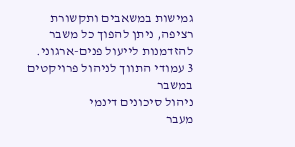גמישות במשאבים ותקשורת רציפה, ניתן להפוך כל משבר להזדמנות לייעול פנים-ארגוני.
3 עמודי התווך לניהול פרויקטים במשבר
ניהול סיכונים דינמי
מעבר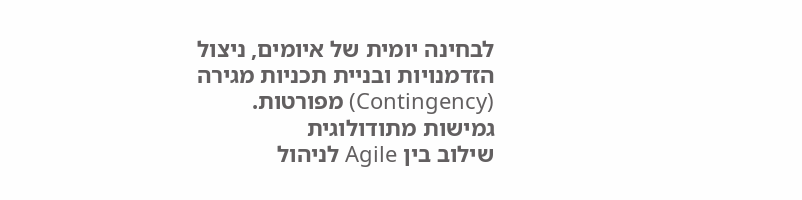לבחינה יומית של איומים, ניצול הזדמנויות ובניית תכניות מגירה (Contingency) מפורטות.
גמישות מתודולוגית
שילוב בין Agile לניהול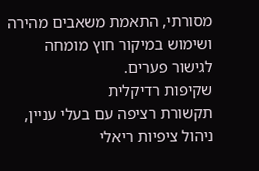מסורתי, התאמת משאבים מהירה ושימוש במיקור חוץ מומחה לגישור פערים.
שקיפות רדיקלית
תקשורת רציפה עם בעלי עניין, ניהול ציפיות ריאלי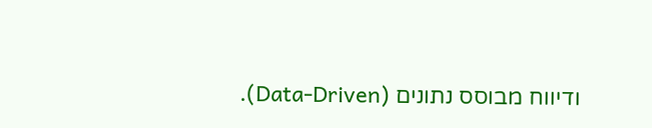ודיווח מבוסס נתונים (Data-Driven).